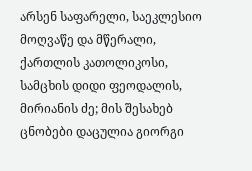არსენ საფარელი, საეკლესიო მოღვაწე და მწერალი, ქართლის კათოლიკოსი, სამცხის დიდი ფეოდალის, მირიანის ძე; მის შესახებ ცნობები დაცულია გიორგი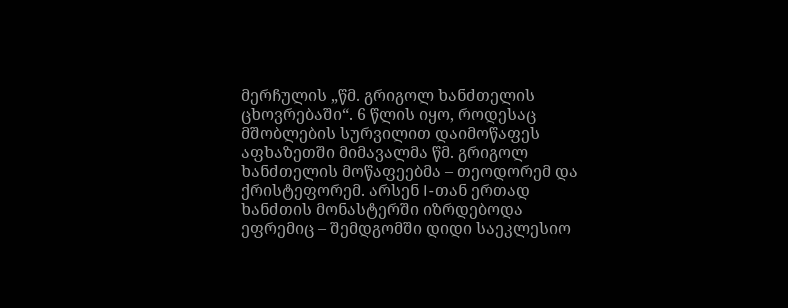მერჩულის „წმ. გრიგოლ ხანძთელის ცხოვრებაში“. 6 წლის იყო, როდესაც მშობლების სურვილით დაიმოწაფეს აფხაზეთში მიმავალმა წმ. გრიგოლ ხანძთელის მოწაფეებმა – თეოდორემ და ქრისტეფორემ. არსენ I-თან ერთად ხანძთის მონასტერში იზრდებოდა ეფრემიც – შემდგომში დიდი საეკლესიო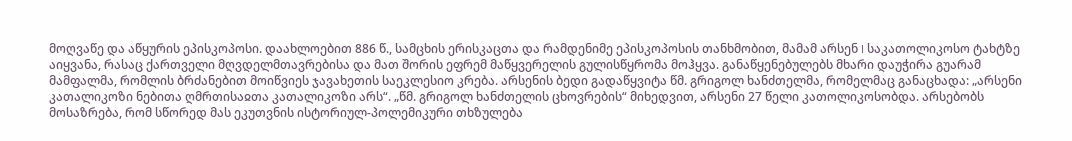მოღვაწე და აწყურის ეპისკოპოსი. დაახლოებით 886 წ., სამცხის ერისკაცთა და რამდენიმე ეპისკოპოსის თანხმობით, მამამ არსენ I საკათოლიკოსო ტახტზე აიყვანა, რასაც ქართველი მღვდელმთავრებისა და მათ შორის ეფრემ მაწყვერელის გულისწყრომა მოჰყვა. განაწყენებულებს მხარი დაუჭირა გუარამ მამფალმა, რომლის ბრძანებით მოიწვიეს ჯავახეთის საეკლესიო კრება. არსენის ბედი გადაწყვიტა წმ. გრიგოლ ხანძთელმა, რომელმაც განაცხადა: „არსენი კათალიკოზი ნებითა ღმრთისაჲთა კათალიკოზი არს“. „წმ. გრიგოლ ხანძთელის ცხოვრების“ მიხედვით, არსენი 27 წელი კათოლიკოსობდა. არსებობს მოსაზრება, რომ სწორედ მას ეკუთვნის ისტორიულ-პოლემიკური თხზულება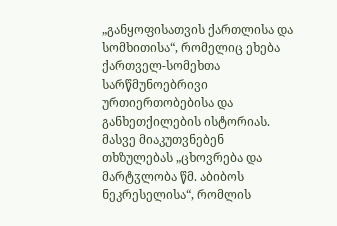„განყოფისათვის ქართლისა და სომხითისა“, რომელიც ეხება ქართველ-სომეხთა სარწმუნოებრივი ურთიერთობებისა და განხეთქილების ისტორიას. მასვე მიაკუთვნებენ თხზულებას „ცხოვრება და მარტჳლობა წმ. აბიბოს ნეკრესელისა“, რომლის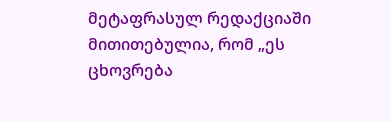მეტაფრასულ რედაქციაში მითითებულია, რომ „ეს ცხოვრება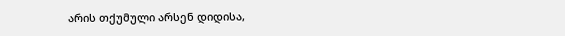არის თქუმული არსენ დიდისა,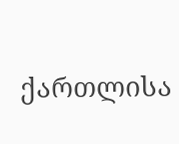ქართლისა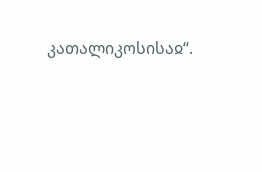კათალიკოსისაჲ“.